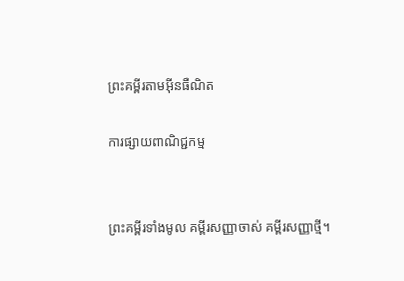ព្រះគម្ពីរតាមអ៊ីនធឺណិត

ការផ្សាយពាណិជ្ជកម្ម


ព្រះគម្ពីរទាំងមូល គម្ពីរសញ្ញាចាស់ គម្ពីរសញ្ញាថ្មី។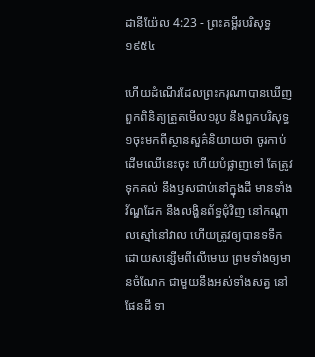ដានី‌យ៉ែល 4:23 - ព្រះគម្ពីរបរិសុទ្ធ ១៩៥៤

ហើយដំណើរដែលព្រះ‌ករុណាបានឃើញពួកពិនិត្យត្រួតមើល១រូប នឹងពួកបរិសុទ្ធ១ចុះមកពីស្ថាន‌សួគ៌និយាយថា ចូរកាប់ដើមឈើនេះចុះ ហើយបំផ្លាញទៅ តែត្រូវទុកគល់ នឹងឫសជាប់នៅក្នុងដី មានទាំងវ័ណ្ឌដែក នឹងលង្ហិនព័ទ្ធជុំវិញ នៅកណ្តាលស្មៅនៅវាល ហើយត្រូវឲ្យបានទទឹក ដោយសន្សើមពីលើមេឃ ព្រមទាំងឲ្យមានចំណែក ជាមួយនឹងអស់ទាំងសត្វ នៅផែនដី ទា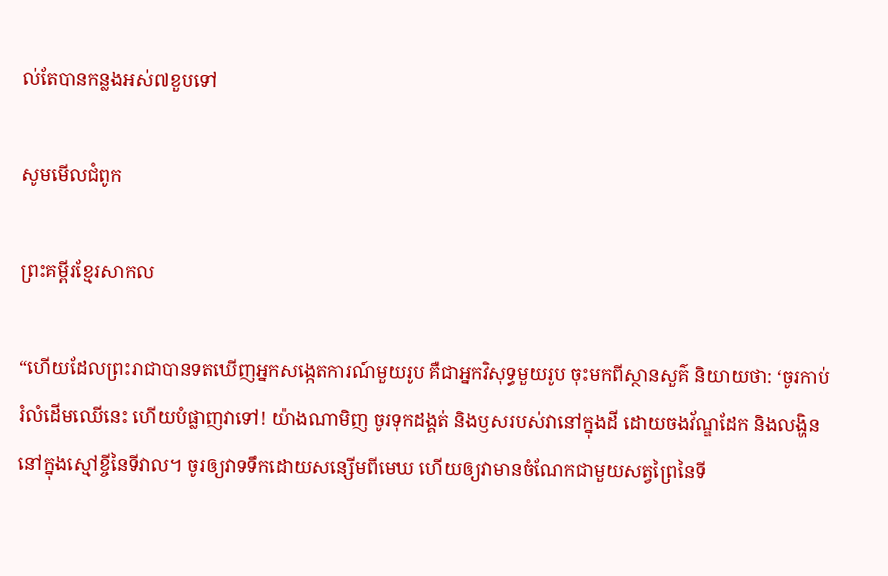ល់តែបានកន្លងអស់៧ខួបទៅ

សូមមើលជំពូក

ព្រះគម្ពីរខ្មែរសាកល

“ហើយដែលព្រះរាជាបានទតឃើញអ្នកសង្កេតការណ៍មួយរូប គឺជាអ្នកវិសុទ្ធមួយរូប ចុះមកពីស្ថានសួគ៌ និយាយថា: ‘ចូរកាប់រំលំដើមឈើនេះ ហើយបំផ្លាញវាទៅ! យ៉ាងណាមិញ ចូរទុកដង្គត់ និងឫសរបស់វានៅក្នុងដី ដោយចងវ័ណ្ឌដែក និងលង្ហិន នៅក្នុងស្មៅខ្ចីនៃទីវាល។ ចូរឲ្យវាទទឹកដោយសន្សើមពីមេឃ ហើយឲ្យវាមានចំណែកជាមួយសត្វព្រៃនៃទី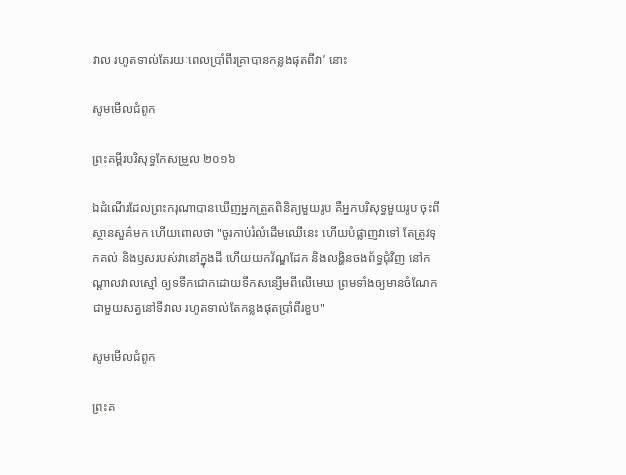វាល រហូតទាល់តែរយៈពេលប្រាំពីរគ្រាបានកន្លងផុតពីវា’ នោះ

សូមមើលជំពូក

ព្រះគម្ពីរបរិសុទ្ធកែសម្រួល ២០១៦

ឯដំណើរដែលព្រះ‌ករុណាបានឃើញអ្នកត្រួតពិនិត្យមួយរូប គឺអ្នកបរិសុទ្ធមួយរូប ចុះពីស្ថាន‌សួគ៌មក ហើយពោលថា "ចូរកាប់រំលំដើមឈើនេះ ហើយបំផ្លាញវាទៅ តែត្រូវទុកគល់ និងឫសរបស់វានៅក្នុងដី ហើយយកវ័ណ្ឌ‌ដែក និងលង្ហិនចងព័ទ្ធជុំវិញ នៅកណ្ដាលវាលស្មៅ ឲ្យទទឹកជោកដោយទឹកសន្សើមពីលើមេឃ ព្រមទាំងឲ្យមានចំណែកជាមួយសត្វនៅទីវាល រហូតទាល់តែកន្លងផុតប្រាំពីរខួប"

សូមមើលជំពូក

ព្រះគ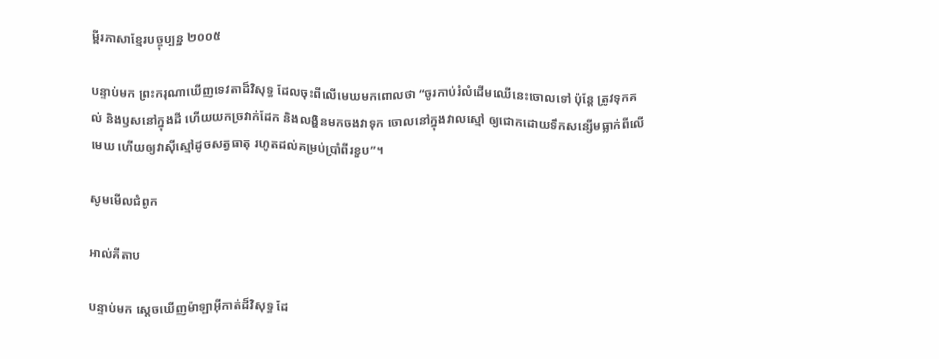ម្ពីរភាសាខ្មែរបច្ចុប្បន្ន ២០០៥

បន្ទាប់មក ព្រះ‌ករុណាឃើញទេវតាដ៏វិសុទ្ធ ដែលចុះពីលើមេឃមកពោលថា “ចូរកាប់រំលំដើមឈើនេះចោលទៅ ប៉ុន្តែ ត្រូវទុកគល់ និងឫសនៅក្នុងដី ហើយយកច្រវាក់ដែក និងលង្ហិនមកចងវាទុក ចោលនៅក្នុងវាលស្មៅ ឲ្យជោកដោយទឹកសន្សើមធ្លាក់ពីលើមេឃ ហើយឲ្យវាស៊ីស្មៅដូចសត្វធាតុ រហូតដល់គម្រប់ប្រាំ‌ពីរខួប”។

សូមមើលជំពូក

អាល់គីតាប

បន្ទាប់មក ស្តេចឃើញម៉ាឡា‌អ៊ីកាត់ដ៏‌វិសុទ្ធ ដែ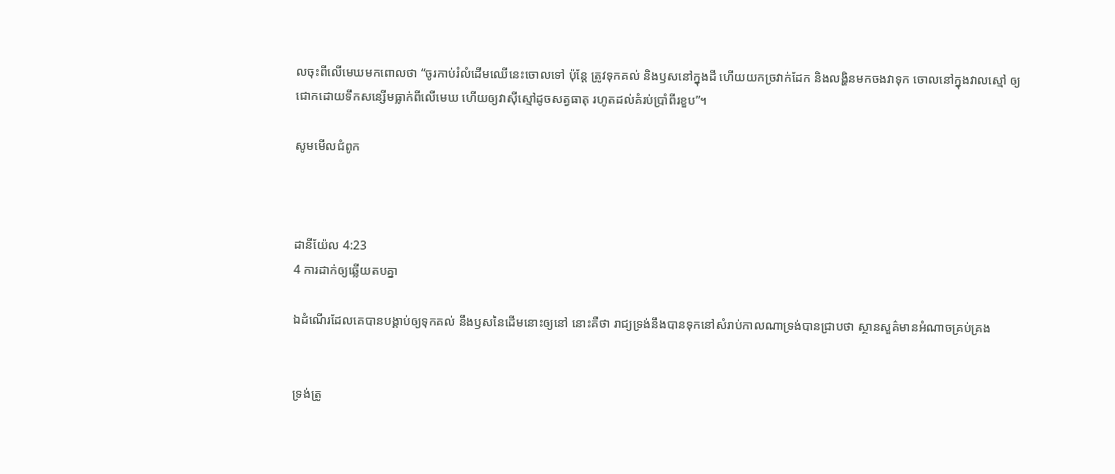លចុះពីលើមេឃមកពោលថា “ចូរកាប់រំលំដើមឈើនេះចោលទៅ ប៉ុន្តែ ត្រូវទុកគល់ និងឫសនៅក្នុងដី ហើយយកច្រវាក់ដែក និងលង្ហិនមកចងវាទុក ចោលនៅក្នុងវាលស្មៅ ឲ្យជោកដោយទឹកសន្សើមធ្លាក់ពីលើមេឃ ហើយឲ្យវាស៊ីស្មៅដូចសត្វធាតុ រហូតដល់គំរប់ប្រាំ‌ពីរខួប”។

សូមមើលជំពូក



ដានី‌យ៉ែល 4:23
4 ការដាក់ឲ្យឆ្លើយតបគ្នា

ឯដំណើរដែលគេបានបង្គាប់ឲ្យទុកគល់ នឹងឫសនៃដើមនោះឲ្យនៅ នោះគឺថា រាជ្យទ្រង់នឹងបានទុកនៅសំរាប់កាលណាទ្រង់បានជ្រាបថា ស្ថាន‌សួគ៌មានអំណាចគ្រប់‌គ្រង


ទ្រង់ត្រូ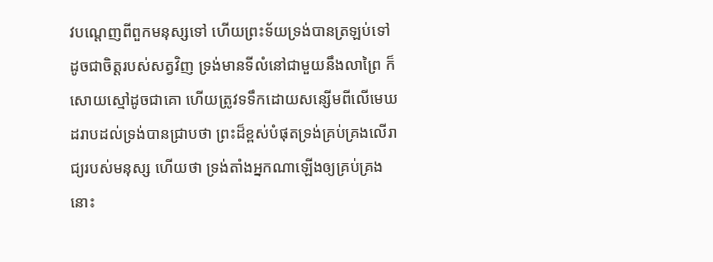វបណ្តេញពីពួកមនុស្សទៅ ហើយព្រះ‌ទ័យទ្រង់បានត្រឡប់ទៅ ដូចជាចិត្តរបស់សត្វវិញ ទ្រង់មានទីលំនៅជាមួយនឹងលាព្រៃ ក៏សោយស្មៅដូចជាគោ ហើយត្រូវទទឹកដោយសន្សើមពីលើមេឃ ដរាបដល់ទ្រង់បានជ្រាបថា ព្រះដ៏ខ្ពស់បំផុតទ្រង់គ្រប់‌គ្រងលើរាជ្យរបស់មនុស្ស ហើយថា ទ្រង់តាំងអ្នកណាឡើងឲ្យគ្រប់‌គ្រង នោះ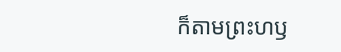ក៏តាមព្រះ‌ហឫ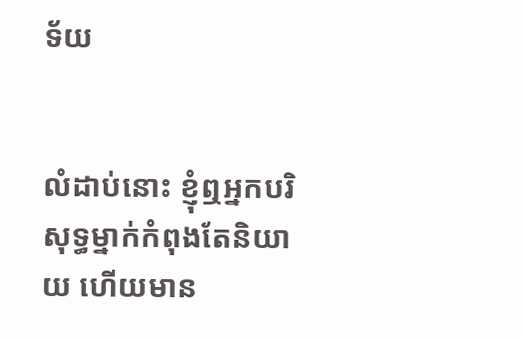ទ័យ


លំដាប់នោះ ខ្ញុំឮអ្នកបរិសុទ្ធម្នាក់កំពុងតែនិយាយ ហើយមាន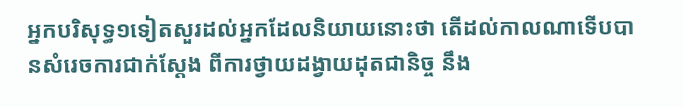អ្នកបរិសុទ្ធ១ទៀតសួរដល់អ្នកដែលនិយាយនោះថា តើដល់កាលណាទើបបានសំរេចការជាក់ស្តែង ពីការថ្វាយដង្វាយដុតជានិច្ច នឹង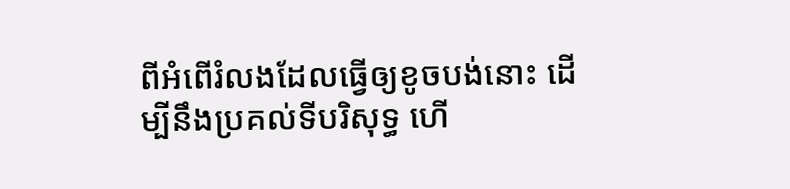ពីអំពើរំលងដែលធ្វើឲ្យខូចបង់នោះ ដើម្បីនឹងប្រគល់ទីបរិសុទ្ធ ហើ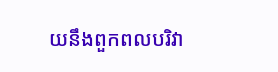យនឹងពួកពលបរិវា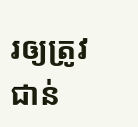រឲ្យត្រូវជាន់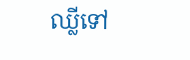ឈ្លីទៅ